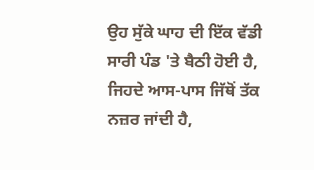ਉਹ ਸੁੱਕੇ ਘਾਹ ਦੀ ਇੱਕ ਵੱਡੀ ਸਾਰੀ ਪੰਡ 'ਤੇ ਬੈਠੀ ਹੋਈ ਹੈ, ਜਿਹਦੇ ਆਸ-ਪਾਸ ਜਿੱਥੋਂ ਤੱਕ ਨਜ਼ਰ ਜਾਂਦੀ ਹੈ,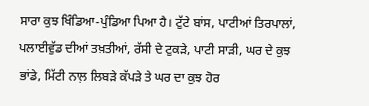ਸਾਰਾ ਕੁਝ ਖਿੰਡਿਆ-ਪੁੰਡਿਆ ਪਿਆ ਹੈ। ਟੁੱਟੇ ਬਾਂਸ, ਪਾਟੀਆਂ ਤਿਰਪਾਲਾਂ, ਪਲਾਈਵੁੱਡ ਦੀਆਂ ਤਖ਼ਤੀਆਂ, ਰੱਸੀ ਦੇ ਟੁਕੜੇ, ਪਾਟੀ ਸਾੜੀ, ਘਰ ਦੇ ਕੁਝ ਭਾਂਡੇ, ਮਿੱਟੀ ਨਾਲ਼ ਲਿਬੜੇ ਕੱਪੜੇ ਤੇ ਘਰ ਦਾ ਕੁਝ ਹੋਰ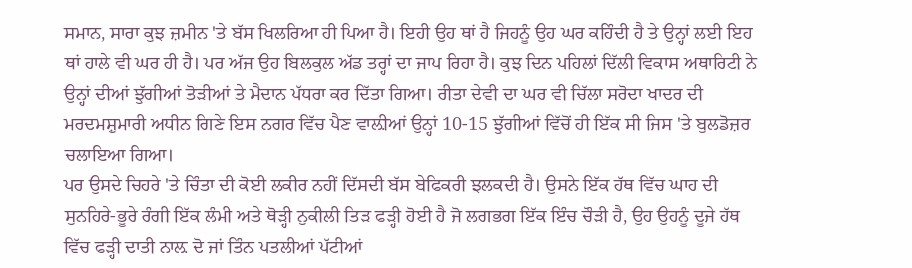ਸਮਾਨ, ਸਾਰਾ ਕੁਝ ਜ਼ਮੀਨ 'ਤੇ ਬੱਸ ਖਿਲਰਿਆ ਹੀ ਪਿਆ ਹੈ। ਇਹੀ ਉਹ ਥਾਂ ਹੈ ਜਿਹਨੂੰ ਉਹ ਘਰ ਕਹਿੰਦੀ ਹੈ ਤੇ ਉਨ੍ਹਾਂ ਲਈ ਇਹ ਥਾਂ ਹਾਲੇ ਵੀ ਘਰ ਹੀ ਹੈ। ਪਰ ਅੱਜ ਉਹ ਬਿਲਕੁਲ ਅੱਡ ਤਰ੍ਹਾਂ ਦਾ ਜਾਪ ਰਿਹਾ ਹੈ। ਕੁਝ ਦਿਨ ਪਹਿਲਾਂ ਦਿੱਲੀ ਵਿਕਾਸ ਅਥਾਰਿਟੀ ਨੇ ਉਨ੍ਹਾਂ ਦੀਆਂ ਝੁੱਗੀਆਂ ਤੋੜੀਆਂ ਤੇ ਮੈਦਾਨ ਪੱਧਰਾ ਕਰ ਦਿੱਤਾ ਗਿਆ। ਰੀਤਾ ਦੇਵੀ ਦਾ ਘਰ ਵੀ ਚਿੱਲਾ ਸਰੋਦਾ ਖਾਦਰ ਦੀ ਮਰਦਮਸ਼ੁਮਾਰੀ ਅਧੀਨ ਗਿਣੇ ਇਸ ਨਗਰ ਵਿੱਚ ਪੈਣ ਵਾਲ਼ੀਆਂ ਉਨ੍ਹਾਂ 10-15 ਝੁੱਗੀਆਂ ਵਿੱਚੋਂ ਹੀ ਇੱਕ ਸੀ ਜਿਸ 'ਤੇ ਬੁਲਡੋਜ਼ਰ ਚਲਾਇਆ ਗਿਆ।
ਪਰ ਉਸਦੇ ਚਿਹਰੇ 'ਤੇ ਚਿੰਤਾ ਦੀ ਕੋਈ ਲਕੀਰ ਨਹੀਂ ਦਿੱਸਦੀ ਬੱਸ ਬੇਫਿਕਰੀ ਝਲਕਦੀ ਹੈ। ਉਸਨੇ ਇੱਕ ਹੱਥ ਵਿੱਚ ਘਾਹ ਦੀ ਸੁਨਹਿਰੇ-ਭੂਰੇ ਰੰਗੀ ਇੱਕ ਲੰਮੀ ਅਤੇ ਥੋੜ੍ਹੀ ਨੁਕੀਲੀ ਤਿੜ ਫੜ੍ਹੀ ਹੋਈ ਹੈ ਜੋ ਲਗਭਗ ਇੱਕ ਇੰਚ ਚੌੜੀ ਹੈ, ਉਹ ਉਹਨੂੰ ਦੂਜੇ ਹੱਥ ਵਿੱਚ ਫੜ੍ਹੀ ਦਾਤੀ ਨਾਲ਼ ਦੋ ਜਾਂ ਤਿੰਨ ਪਤਲੀਆਂ ਪੱਟੀਆਂ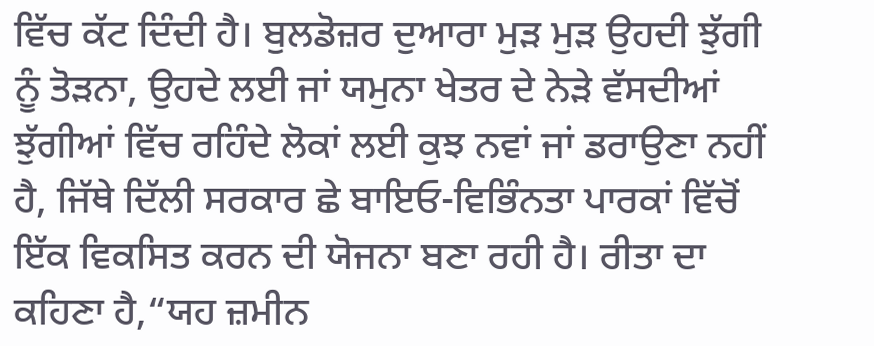ਵਿੱਚ ਕੱਟ ਦਿੰਦੀ ਹੈ। ਬੁਲਡੋਜ਼ਰ ਦੁਆਰਾ ਮੁੜ ਮੁੜ ਉਹਦੀ ਝੁੱਗੀ ਨੂੰ ਤੋੜਨਾ, ਉਹਦੇ ਲਈ ਜਾਂ ਯਮੁਨਾ ਖੇਤਰ ਦੇ ਨੇੜੇ ਵੱਸਦੀਆਂ ਝੁੱਗੀਆਂ ਵਿੱਚ ਰਹਿੰਦੇ ਲੋਕਾਂ ਲਈ ਕੁਝ ਨਵਾਂ ਜਾਂ ਡਰਾਉਣਾ ਨਹੀਂ ਹੈ, ਜਿੱਥੇ ਦਿੱਲੀ ਸਰਕਾਰ ਛੇ ਬਾਇਓ-ਵਿਭਿੰਨਤਾ ਪਾਰਕਾਂ ਵਿੱਚੋਂ ਇੱਕ ਵਿਕਸਿਤ ਕਰਨ ਦੀ ਯੋਜਨਾ ਬਣਾ ਰਹੀ ਹੈ। ਰੀਤਾ ਦਾ ਕਹਿਣਾ ਹੈ,“ਯਹ ਜ਼ਮੀਨ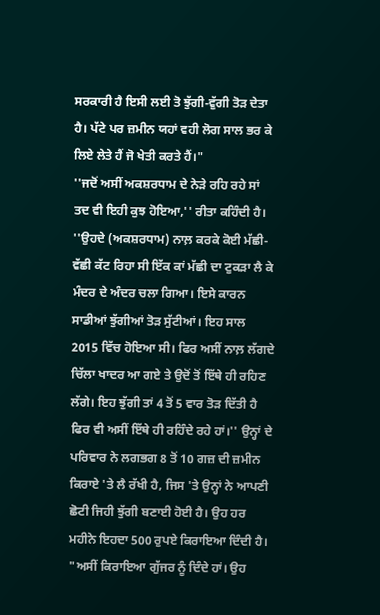ਸਰਕਾਰੀ ਹੈ ਇਸੀ ਲਈ ਤੋ ਝੁੱਗੀ-ਵੁੱਗੀ ਤੋੜ ਦੇਤਾ ਹੈ। ਪੱਟੇ ਪਰ ਜ਼ਮੀਨ ਯਹਾਂ ਵਹੀ ਲੋਗ ਸਾਲ ਭਰ ਕੇ ਲਿਏ ਲੇਤੇ ਹੈਂ ਜੋ ਖੇਤੀ ਕਰਤੇ ਹੈਂ।"
''ਜਦੋਂ ਅਸੀਂ ਅਕਸ਼ਰਧਾਮ ਦੇ ਨੇੜੇ ਰਹਿ ਰਹੇ ਸਾਂ ਤਦ ਵੀ ਇਹੀ ਕੁਝ ਹੋਇਆ,'' ਰੀਤਾ ਕਹਿੰਦੀ ਹੈ। ''ਉਹਦੇ (ਅਕਸ਼ਰਧਾਮ) ਨਾਲ਼ ਕਰਕੇ ਕੋਈ ਮੱਛੀ-ਵੱਛੀ ਕੱਟ ਰਿਹਾ ਸੀ ਇੱਕ ਕਾਂ ਮੱਛੀ ਦਾ ਟੁਕੜਾ ਲੈ ਕੇ ਮੰਦਰ ਦੇ ਅੰਦਰ ਚਲਾ ਗਿਆ। ਇਸੇ ਕਾਰਨ ਸਾਡੀਆਂ ਝੁੱਗੀਆਂ ਤੋੜ ਸੁੱਟੀਆਂ। ਇਹ ਸਾਲ 2015 ਵਿੱਚ ਹੋਇਆ ਸੀ। ਫਿਰ ਅਸੀਂ ਨਾਲ਼ ਲੱਗਦੇ ਚਿੱਲਾ ਖਾਦਰ ਆ ਗਏ ਤੇ ਉਦੋਂ ਤੋਂ ਇੱਥੇ ਹੀ ਰਹਿਣ ਲੱਗੇ। ਇਹ ਝੁੱਗੀ ਤਾਂ 4 ਤੋਂ 5 ਵਾਰ ਤੋੜ ਦਿੱਤੀ ਹੈ ਫਿਰ ਵੀ ਅਸੀਂ ਇੱਥੇ ਹੀ ਰਹਿੰਦੇ ਰਹੇ ਹਾਂ।'' ਉਨ੍ਹਾਂ ਦੇ ਪਰਿਵਾਰ ਨੇ ਲਗਭਗ 8 ਤੋਂ 10 ਗਜ਼ ਦੀ ਜ਼ਮੀਨ ਕਿਰਾਏ 'ਤੇ ਲੈ ਰੱਖੀ ਹੈ, ਜਿਸ 'ਤੇ ਉਨ੍ਹਾਂ ਨੇ ਆਪਣੀ ਛੋਟੀ ਜਿਹੀ ਝੁੱਗੀ ਬਣਾਈ ਹੋਈ ਹੈ। ਉਹ ਹਰ ਮਹੀਨੇ ਇਹਦਾ 500 ਰੁਪਏ ਕਿਰਾਇਆ ਦਿੰਦੀ ਹੈ।
"ਅਸੀਂ ਕਿਰਾਇਆ ਗੁੱਜਰ ਨੂੰ ਦਿੰਦੇ ਹਾਂ। ਉਹ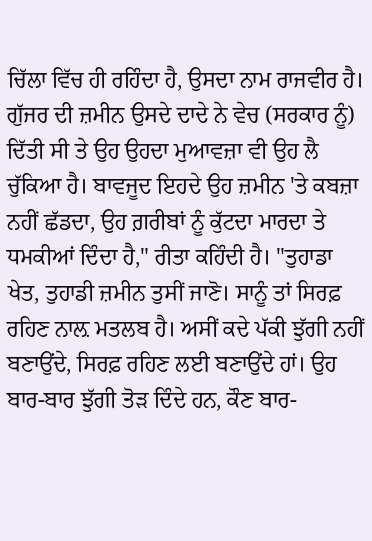ਚਿੱਲਾ ਵਿੱਚ ਹੀ ਰਹਿੰਦਾ ਹੈ, ਉਸਦਾ ਨਾਮ ਰਾਜਵੀਰ ਹੈ। ਗੁੱਜਰ ਦੀ ਜ਼ਮੀਨ ਉਸਦੇ ਦਾਦੇ ਨੇ ਵੇਚ (ਸਰਕਾਰ ਨੂੰ) ਦਿੱਤੀ ਸੀ ਤੇ ਉਹ ਉਹਦਾ ਮੁਆਵਜ਼ਾ ਵੀ ਉਹ ਲੈ ਚੁੱਕਿਆ ਹੈ। ਬਾਵਜੂਦ ਇਹਦੇ ਉਹ ਜ਼ਮੀਨ 'ਤੇ ਕਬਜ਼ਾ ਨਹੀਂ ਛੱਡਦਾ, ਉਹ ਗ਼ਰੀਬਾਂ ਨੂੰ ਕੁੱਟਦਾ ਮਾਰਦਾ ਤੇ ਧਮਕੀਆਂ ਦਿੰਦਾ ਹੈ," ਰੀਤਾ ਕਹਿੰਦੀ ਹੈ। "ਤੁਹਾਡਾ ਖੇਤ, ਤੁਹਾਡੀ ਜ਼ਮੀਨ ਤੁਸੀਂ ਜਾਣੋ। ਸਾਨੂੰ ਤਾਂ ਸਿਰਫ਼ ਰਹਿਣ ਨਾਲ਼ ਮਤਲਬ ਹੈ। ਅਸੀਂ ਕਦੇ ਪੱਕੀ ਝੁੱਗੀ ਨਹੀਂ ਬਣਾਉਂਦੇ, ਸਿਰਫ਼ ਰਹਿਣ ਲਈ ਬਣਾਉਂਦੇ ਹਾਂ। ਉਹ ਬਾਰ-ਬਾਰ ਝੁੱਗੀ ਤੋੜ ਦਿੰਦੇ ਹਨ, ਕੌਣ ਬਾਰ-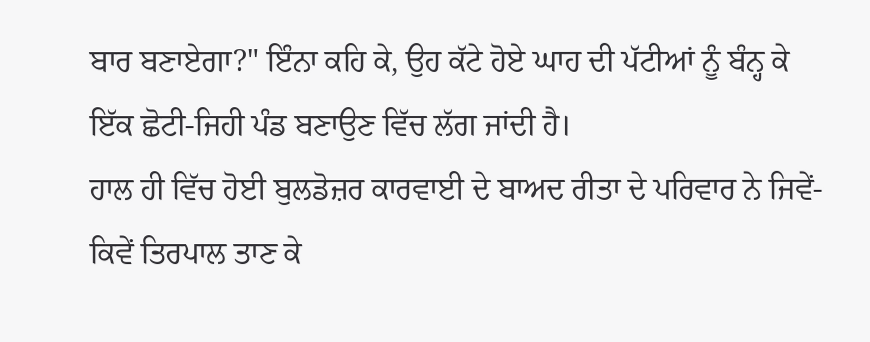ਬਾਰ ਬਣਾਏਗਾ?" ਇੰਨਾ ਕਹਿ ਕੇ, ਉਹ ਕੱਟੇ ਹੋਏ ਘਾਹ ਦੀ ਪੱਟੀਆਂ ਨੂੰ ਬੰਨ੍ਹ ਕੇ ਇੱਕ ਛੋਟੀ-ਜਿਹੀ ਪੰਡ ਬਣਾਉਣ ਵਿੱਚ ਲੱਗ ਜਾਂਦੀ ਹੈ।
ਹਾਲ ਹੀ ਵਿੱਚ ਹੋਈ ਬੁਲਡੋਜ਼ਰ ਕਾਰਵਾਈ ਦੇ ਬਾਅਦ ਰੀਤਾ ਦੇ ਪਰਿਵਾਰ ਨੇ ਜਿਵੇਂ-ਕਿਵੇਂ ਤਿਰਪਾਲ ਤਾਣ ਕੇ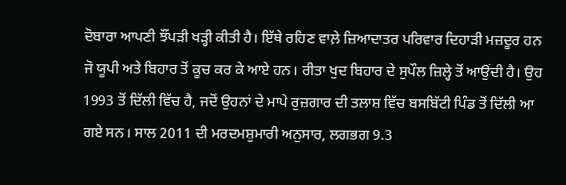ਦੋਬਾਰਾ ਆਪਣੀ ਝੌਂਪੜੀ ਖੜ੍ਹੀ ਕੀਤੀ ਹੈ। ਇੱਥੇ ਰਹਿਣ ਵਾਲ਼ੇ ਜ਼ਿਆਦਾਤਰ ਪਰਿਵਾਰ ਦਿਹਾੜੀ ਮਜ਼ਦੂਰ ਹਨ ਜੋ ਯੂਪੀ ਅਤੇ ਬਿਹਾਰ ਤੋਂ ਕੂਚ ਕਰ ਕੇ ਆਏ ਹਨ। ਰੀਤਾ ਖੁਦ ਬਿਹਾਰ ਦੇ ਸੁਪੌਲ ਜ਼ਿਲ੍ਹੇ ਤੋਂ ਆਉਂਦੀ ਹੈ। ਉਹ 1993 ਤੋਂ ਦਿੱਲੀ ਵਿੱਚ ਹੈ, ਜਦੋਂ ਉਹਨਾਂ ਦੇ ਮਾਪੇ ਰੁਜ਼ਗਾਰ ਦੀ ਤਲਾਸ਼ ਵਿੱਚ ਬਸਬਿੱਟੀ ਪਿੰਡ ਤੋਂ ਦਿੱਲੀ ਆ ਗਏ ਸਨ। ਸਾਲ 2011 ਦੀ ਮਰਦਮਸ਼ੁਮਾਰੀ ਅਨੁਸਾਰ, ਲਗਭਗ 9.3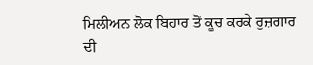ਮਿਲੀਅਨ ਲੋਕ ਬਿਹਾਰ ਤੋਂ ਕੂਚ ਕਰਕੇ ਰੁਜ਼ਗਾਰ ਦੀ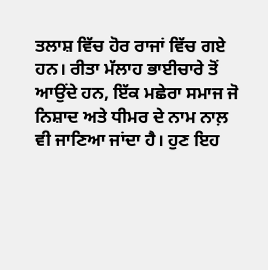ਤਲਾਸ਼ ਵਿੱਚ ਹੋਰ ਰਾਜਾਂ ਵਿੱਚ ਗਏ ਹਨ। ਰੀਤਾ ਮੱਲਾਹ ਭਾਈਚਾਰੇ ਤੋਂ ਆਉਂਦੇ ਹਨ, ਇੱਕ ਮਛੇਰਾ ਸਮਾਜ ਜੋ ਨਿਸ਼ਾਦ ਅਤੇ ਧੀਮਰ ਦੇ ਨਾਮ ਨਾਲ਼ ਵੀ ਜਾਣਿਆ ਜਾਂਦਾ ਹੈ। ਹੁਣ ਇਹ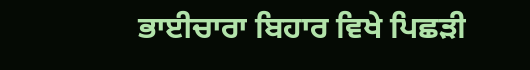ਭਾਈਚਾਰਾ ਬਿਹਾਰ ਵਿਖੇ ਪਿਛੜੀ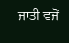ਜਾਤੀ ਵਜੋਂ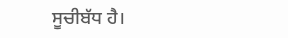ਸੂਚੀਬੱਧ ਹੈ।